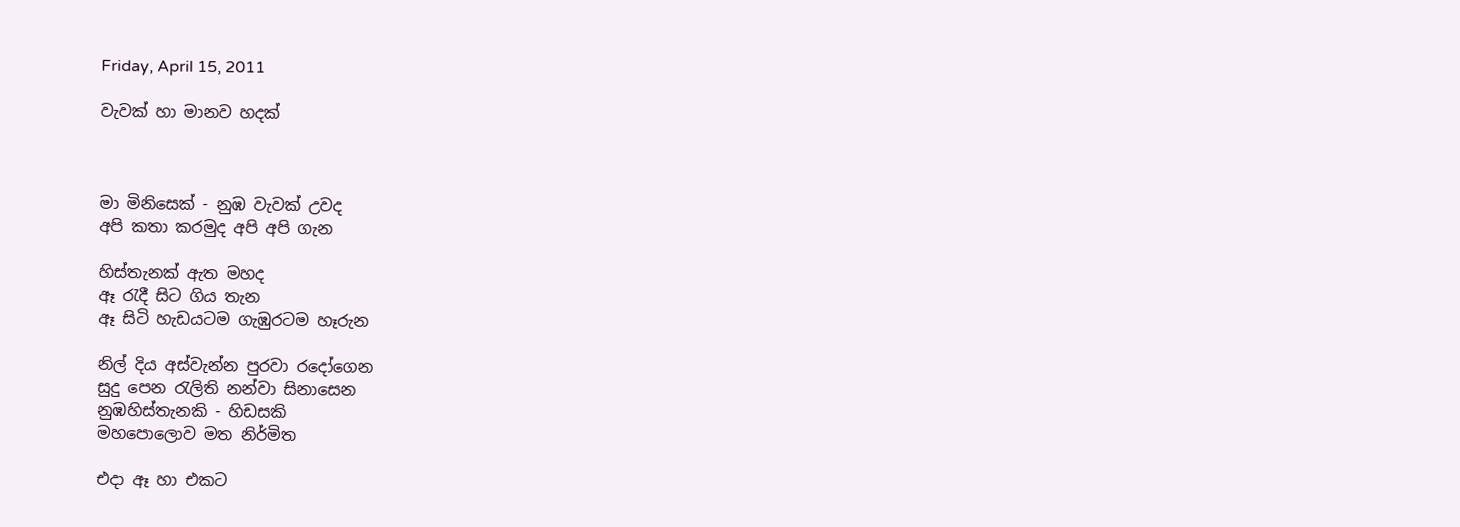Friday, April 15, 2011

වැවක් හා මානව හදක්



මා මිනිසෙක් - නුඹ වැවක් උවද
අපි කතා කරමුද අපි අපි ගැන

හිස්තැනක් ඇත මහද
ඈ රැදී සිට ගිය තැන
ඈ සිටි හැඩයටම ගැඹුරටම හෑරුන

නිල් දිය අස්වැන්න පුරවා රදෝගෙන
සුදු පෙන රැලිති නන්වා සිනාසෙන
නුඹහිස්තැනකි - හිඩසකි
මහපොලොව මත නිර්මිත

එදා ඈ හා එකට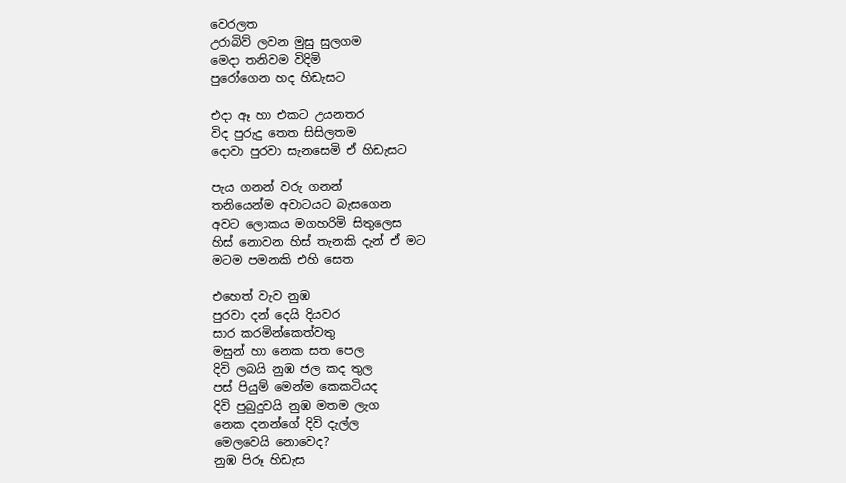වෙරලත
උරාබිව් ලවන මුසු සුලගම
මෙදා තනිවම විදිමි
පුරෝගෙන හද හිඩැසට

එදා ඈ හා එකට උයනතර
විද පුරුදු තෙත සිසිලතම
දොවා පුරවා සැනසෙමි ඒ හිඩැසට

පැය ගනන් වරු ගනන්
තනියෙන්ම අවාටයට බැසගෙන
අවට ලොකය මගහරිමි සිතුලෙස
හිස් නොවන හිස් තැනකි දැන් ඒ මට
මටම පමනකි එහි සෙත

එහෙත් වැව නුඹ
පුරවා දන් දෙයි දියවර
සාර කරමින්කෙත්වතු
මසුන් හා නෙක සත පෙල
දිවි ලබයි නුඹ ජල කද තුල
පස් පියුම් මෙන්ම කෙකටියද
දිවි පුබුදුවයි නුඹ මතම ලැග
නෙක දනන්ගේ දිවි දැල්ල
මෙලවෙයි නොවෙද?
නුඹ පිරූ හිඩැස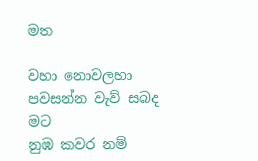මත

වහා නොවලහා පවසන්න වැව් සබද මට
නුඹ කවර නම්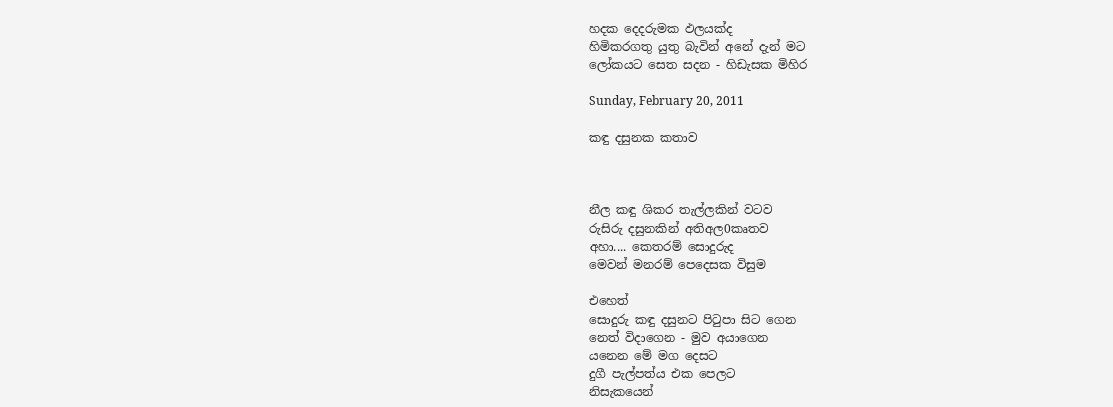හදක දෙදරුමක ඵලයක්ද
හිමිකරගතු යුතු බැවින් අනේ දැන් මට
ලෝකයට සෙත සදන - හිඩැසක මිහිර

Sunday, February 20, 2011

කඳු දසුනක කතාව



නීල කඳු ශිකර තැල්ලකින් වටව
රුසිරු දසුනකින් අතිඅල0කෘතව
අහා.... කෙතරම් සොදුරුද
මෙවන් මනරම් පෙදෙසක විසුම

එහෙත්
සොදුරු කඳු දසුනට පිටුපා සිට ගෙන
නෙත් විදාගෙන - මුව අයාගෙන
යනෙන මේ මග දෙසට
දුගී පැල්පත්ය එක පෙලට
නිසැකයෙන්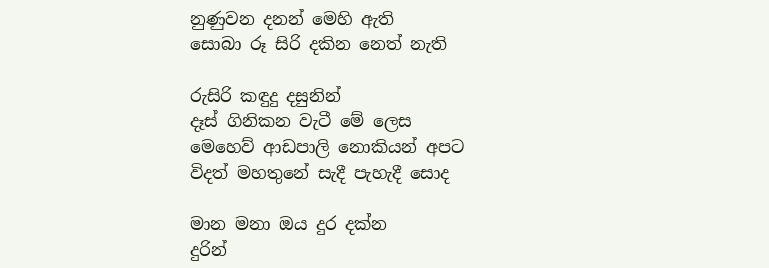නුණුවන දනන් මෙහි ඇති
සොබා රූ සිරි දකින නෙත් නැති

රුසිරි කඳුදු දසුනින්
දෑස් ගිනිකන වැටී මේ ලෙස
මෙහෙව් ආඩපාලි නොකියන් අපට
විදත් මහතුනේ සැදී පැහැදී සොද

මාන මනා ඔය දුර දක්න
දුරින්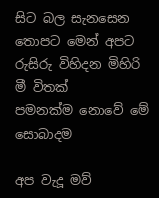සිට බල සැනසෙන
තොපට මෙන් අපට
රුසිරු විහිදන මිහිරි මී විතක්
පමනක්ම නොවේ මේ සොබාදම

අප වැදූ මව්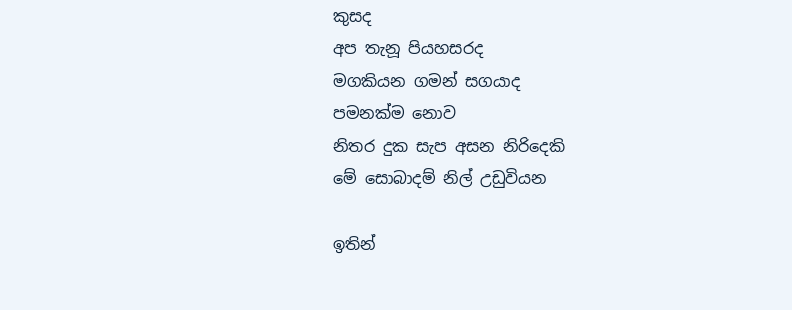කුසද
අප තැනූ පියහසරද
මගකියන ගමන් සගයාද
පමනක්ම නොව
නිතර දුක සැප අසන නිරිදෙකි
මේ සොබාදම් නිල් උඩුවියන

ඉතින්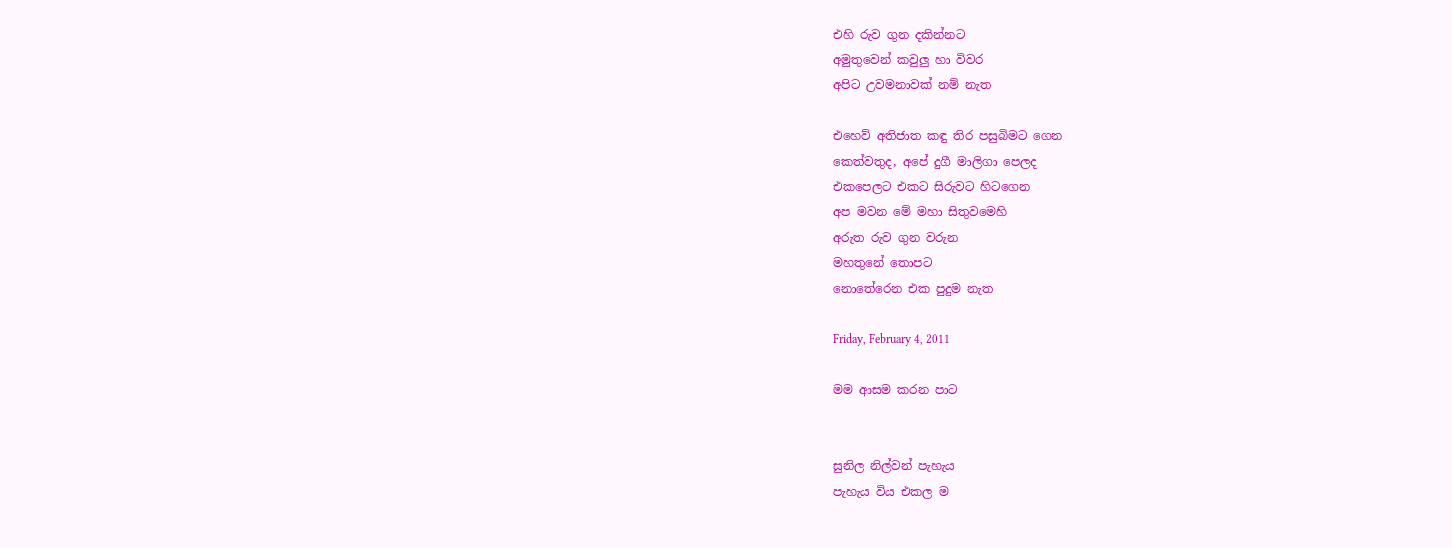එහි රුව ගුන දකින්නට
අමුතුවෙන් කවුලු හා විවර
අපිට උවමනාවක් නම් නැත

එහෙව් අතිජාත කඳු තිර පසුබිමට ගෙන
කෙත්වතුද, අපේ දුගී මාලිගා පෙලද
එකපෙලට එකට සිරුවට හිටගෙන
අප මවන මේ මහා සිතුවමෙහි
අරුත රුව ගුන වරුන
මහතුනේ තොපට
නොතේරෙන එක පුදුම නැත

Friday, February 4, 2011

මම ආසම කරන පාට


සුනිල නිල්වන් පැහැය
පැහැය විය එකල ම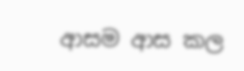ආසම ආස කල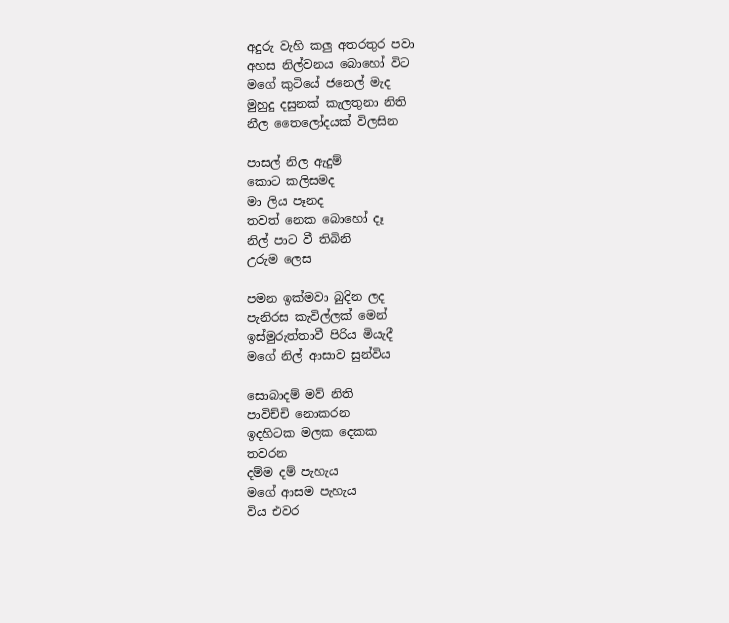අදුරු වැහි කලු අතරතුර පවා
අහස නිල්වනය බොහෝ විට
මගේ කුටියේ ජනෙල් මැද
මුහුදු දසුනක් කැලතුනා නිති
නීල තෛලෝදයක් විලසින

පාසල් නිල ඇදුම්
කොට කලිසමද
මා ලිය පෑනද
තවත් නෙක බොහෝ දෑ
නිල් පාට වී තිබිනි
උරුම ලෙස

පමන ඉක්මවා බුදින ලද
පැනිරස කැවිල්ලක් මෙන්
ඉස්මුරුත්තාවී පිරිය මියැදී
මගේ නිල් ආසාව සුන්විය

සොබාදම් මව් නිති
පාවිච්චි නොකරන
ඉදහිටක මලක දෙකක
තවරන
දම්ම දම් පැහැය
මගේ ආසම පැහැය
විය එවර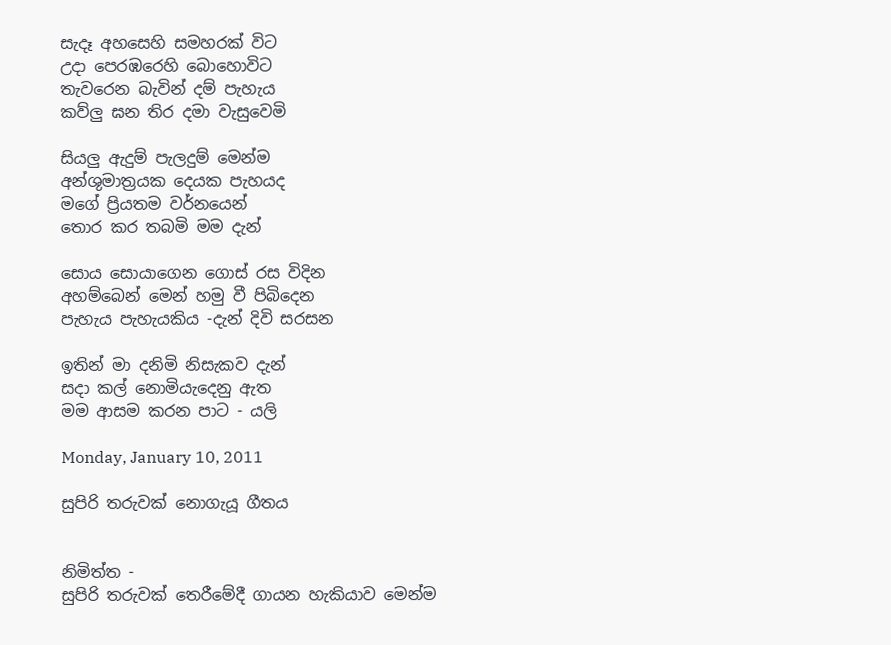සැදෑ අහසෙහි සමහරක් විට
උදා පෙරඹරෙහි බොහොවිට
තැවරෙන බැවින් දම් පැහැය
කව්ලු ඝන තිර දමා වැසුවෙමි

සියලු ඇදුම් පැලදුම් මෙන්ම
අන්ශුමාත්‍රයක දෙයක පැහයද
මගේ ප්‍රියතම වර්නයෙන්
තොර කර තබමි මම දැන්

සොය සොයාගෙන ගොස් රස විදින
අහම්බෙන් මෙන් හමු වී පිබිදෙන
පැහැය පැහැයකිය -දැන් දිවි සරසන

ඉතින් මා දනිමි නිසැකව දැන්
සදා කල් නොමියැදෙනු ඇත
මම ආසම කරන පාට - යලි

Monday, January 10, 2011

සුපිරි තරුවක් නොගැයූ ගීතය


නිමිත්ත -
සුපිරි තරුවක් තෙරීමේදී ගායන හැකියාව මෙන්ම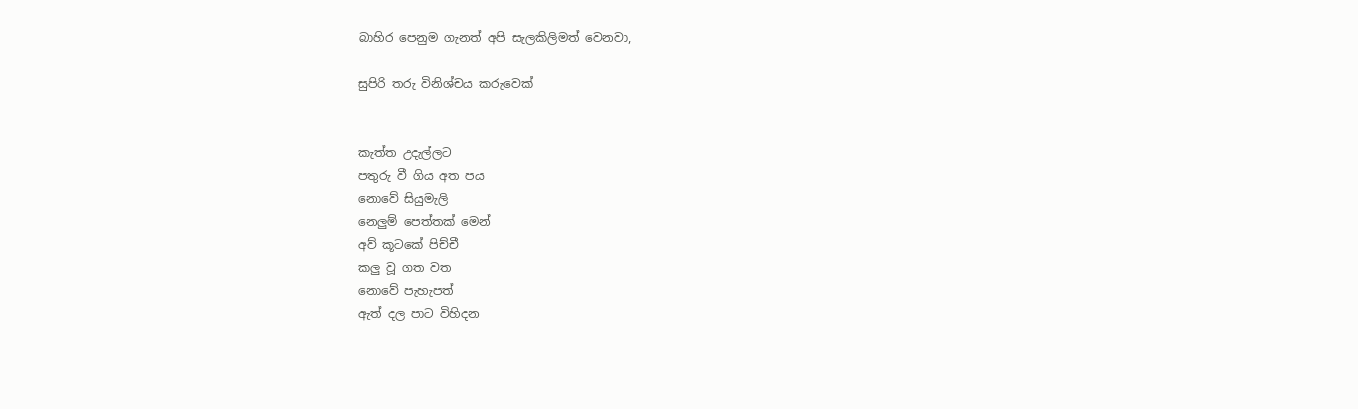බාහිර පෙනුම ගැනත් අපි සැලකිලිමත් වෙනවා,

සුපිරි තරු විනිශ්චය කරුවෙක්


කැත්ත උදැල්ලට
පතුරු වී ගිය අත පය
නොවේ සියුමැලි
නෙලුම් පෙත්තක් මෙන්
අව් කූටකේ පිච්චී
කලු වූ ගත වත
නොවේ පැහැපත්
ඇත් දල පාට විහිදන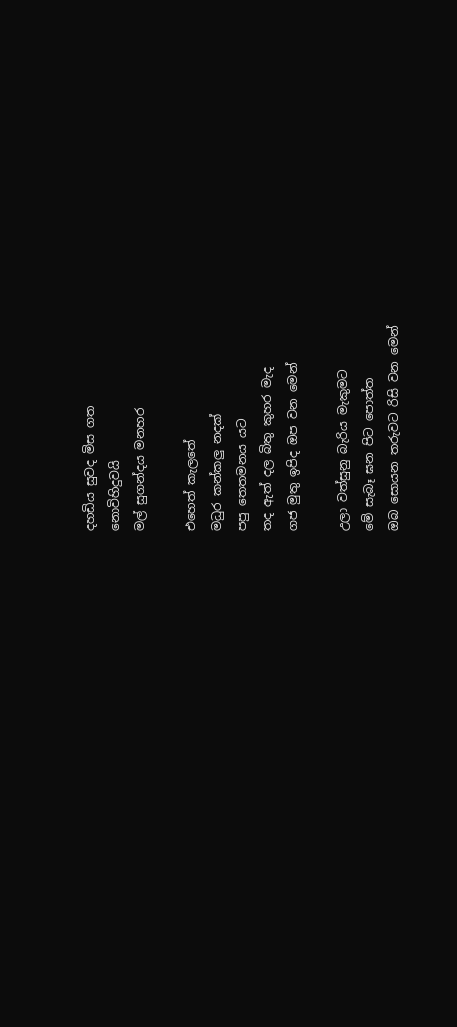දහඩිය සුවද මිස ගත
නොවිහිදුවයි
මල් සුගන්දය මනහර

එහෙත් කැලතේ
මධුර කන්කලු නදක්
පපු තෙතමනය යට
තද ඇත් දල බිතු කුහර මැද
ගජ මුතු ඉපිද ඔප වන මෙන්

උලා වත්සුනු බැරිය මැකුමට
මේ සැබෑ ඝන පිට පොත්ත
ඔබ සොයන තරුවට රිසි වන මෙන්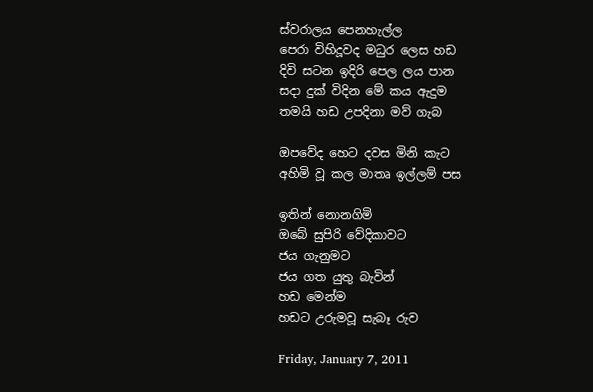ස්වරාලය පෙනහැල්ල
පෙරා විහිදූවද මධුර ලෙස හඩ
දිවි සටන ඉදිරි පෙල ලය පාන
සදා දුක් විදින මේ කය ඇදුම
තමයි හඩ උපදිනා මව් ගැබ

ඔපවේද හෙට දවස මිනි කැට
අහිමි වූ කල මාතෘ ඉල්ලම් පස

ඉතින් නොනගිමි
ඔබේ සුපිරි වේදිකාවට
ජය ගැනුමට
ජය ගත යුතු බැවින්
හඩ මෙන්ම
හඩට උරුමවූ සැබෑ රුව

Friday, January 7, 2011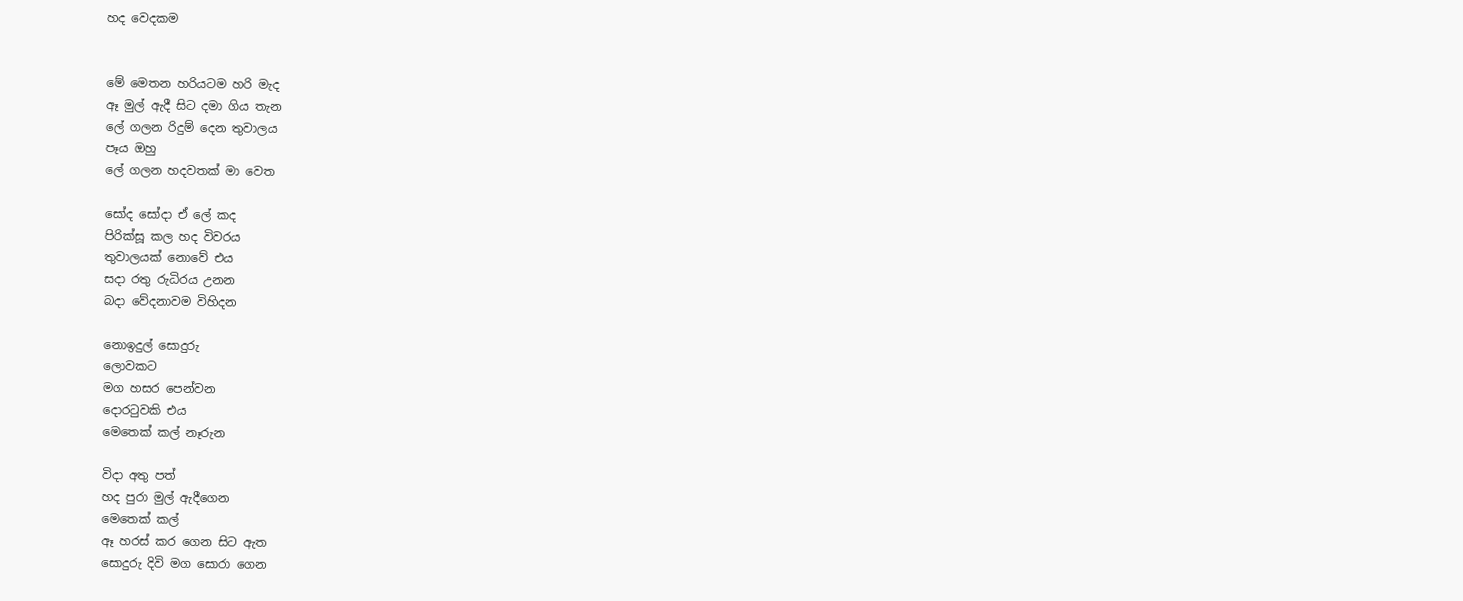හද වෙදකම


මේ මෙතන හරියටම හරි මැද
ඈ මුල් ඇදී සිට දමා ගිය තැන
ලේ ගලන රිදුම් දෙන තුවාලය
පෑය ඔහු
ලේ ගලන හදවතක් මා වෙත

සෝද සෝදා ඒ ලේ කද
පිරික්සූ කල හද විවරය
තුවාලයක් නොවේ එය
සදා රතු රුධිරය උනන
බදා වේදනාවම විහිදන

නොඉදුල් සොදුරු
ලොවකට
මග හසර පෙන්වන
දොරටුවකි එය
මෙතෙක් කල් නෑරුන

විදා අතු පත්
හද පුරා මුල් ඇදීගෙන
මෙතෙක් කල්
ඈ හරස් කර ගෙන සිට ඇත
සොදුරු දිවි මග සොරා ගෙන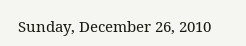Sunday, December 26, 2010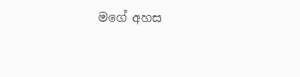මගේ අහස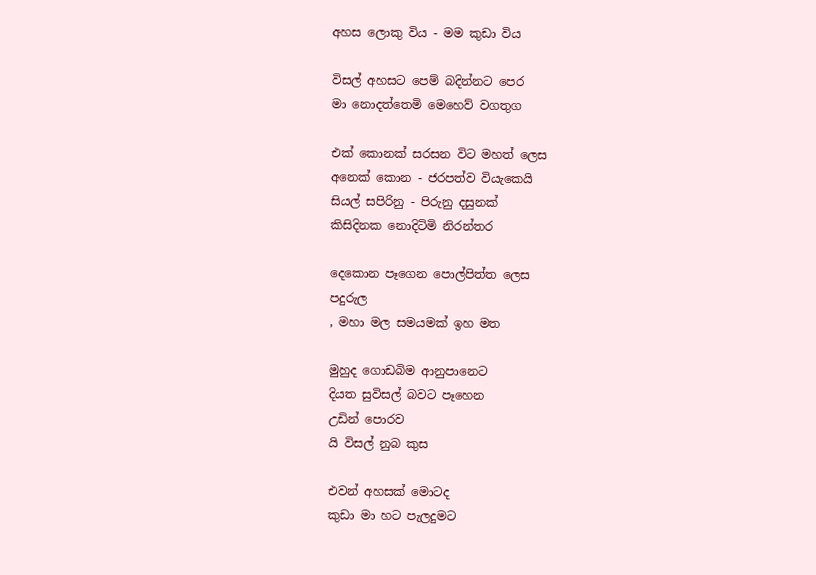අහස ලොකු විය - මම කුඩා විය

විසල් අහසට පෙම් බදින්නට පෙර
මා නොදත්තෙමි මෙහෙව් වගතුග

එක් කොනක් සරසන විට මහත් ලෙස
අනෙක් කොන - ජරපත්ව වියැකෙයි
සියල් සපිරිනු - පිරුනු දසුනක්
කිසිදිනක නොදිටිමි නිරන්තර

දෙකොන පෑගෙන පොල්පිත්ත ලෙස
පදුරුල
, මහා මල සමයමක් ඉහ මත

මුහුද ගොඩබිම ආනුපානෙට
දියත සුවිසල් බවට පෑහෙන
උඩින් පොරව
යි විසල් නුබ කුස

එවන් අහසක් මොටද
කුඩා මා හට පැලදුමට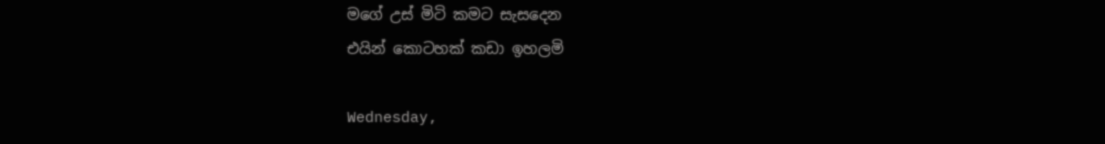මගේ උස් මිටි කමට සැසදෙන
එයින් කොටහක් කඩා ඉහලමි

Wednesday,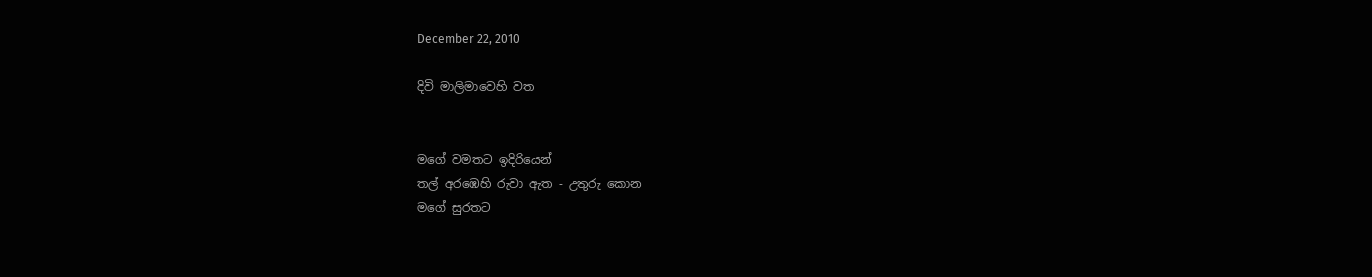December 22, 2010

දිවි මාලිමාවෙහි වත


මගේ වමතට ඉදිරියෙන්
තල් අරඹෙහි රුවා ඇත - උතුරු කොන
මගේ සුරතට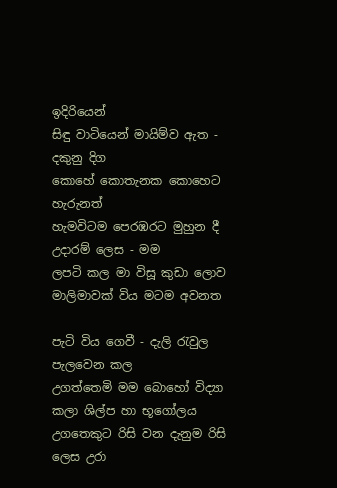ඉදිරියෙන්
සිඳු වාටියෙන් මායිම්ව ඇත - දකුනු දිග
කොහේ කොතැනක කොහෙට හැරුනත්
හැමවිටම පෙරඹරට මුහුන දී උදාරම් ලෙස - මම
ලපටි කල මා විසූ කුඩා ලොව
මාලිමාවක් විය මටම අවනත

පැටි විය ගෙවී - දැලි රැවුල පැලවෙන කල
උගත්තෙමි මම බොහෝ විද්‍යා කලා ශිල්ප හා භූගෝලය
උගතෙකුට රිසි වන දැනුම රිසි ලෙස උරා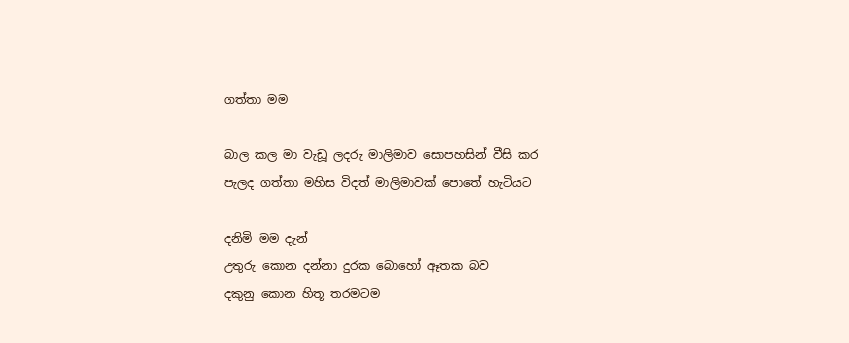ගත්තා මම

බාල කල මා වැඩූ ලදරු මාලිමාව සොපහසින් වීසි කර
පැලද ගත්තා මහිස විදත් මාලිමාවක් පොතේ හැටියට

දනිමි මම දැන්
උතුරු කොන දන්නා දුරක බොහෝ ඈතක බව
දකුනු කොන හිතූ තරමටම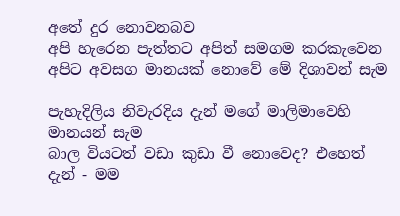අතේ දුර නොවනබව
අපි හැරෙන පැත්තට අපිත් සමගම කරකැවෙන
අපිට අවසග මානයක් නොවේ මේ දිශාවන් සැම

පැහැදිලිය නිවැරදිය දැන් මගේ මාලිමාවෙහි මානයන් සැම
බාල වියටත් වඩා කුඩා වී නොවෙද? එහෙත් දැන් - මම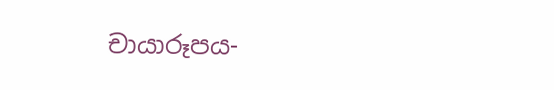චායාරූපය-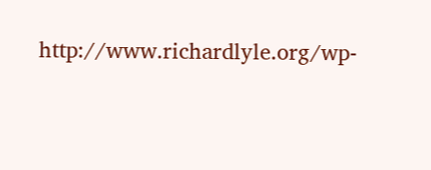http://www.richardlyle.org/wp-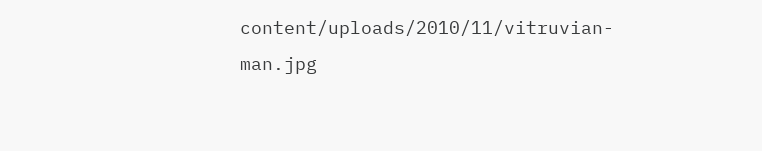content/uploads/2010/11/vitruvian-man.jpg